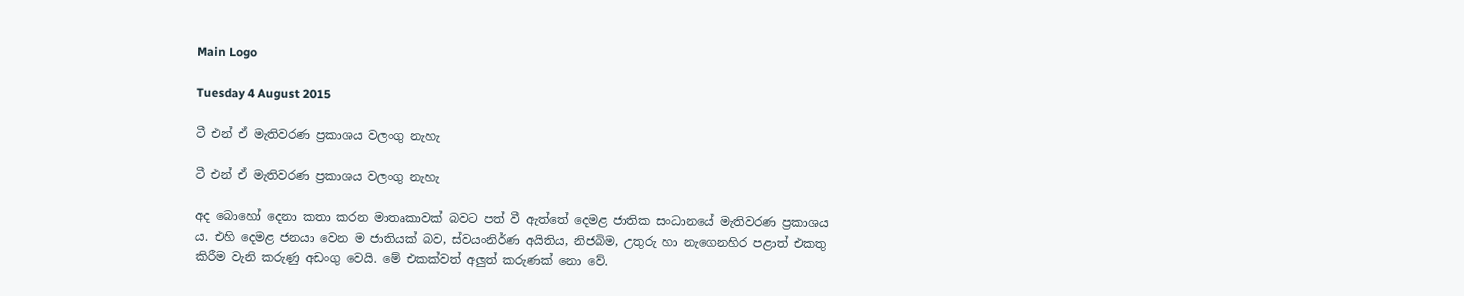Main Logo

Tuesday 4 August 2015

ටී එන් ඒ මැතිවරණ ප්‍රකාශය වලංගු නැහැ

ටී එන් ඒ මැතිවරණ ප්‍රකාශය වලංගු නැහැ

අද බොහෝ දෙනා කතා කරන මාතෘකාවක් බවට පත් වී ඇත්තේ දෙමළ ජාතික සංධානයේ මැතිවරණ ප්‍රකාශය ය. එහි දෙමළ ජනයා වෙන ම ජාතියක් බව, ස්වයංනිර්ණ අයිතිය, නිජබිම, උතුරු හා නැගෙනහිර පළාත් එකතු කිරීම වැනි කරුණු අඩංගු වෙයි. මේ එකක්වත් අලුත් කරුණක් නො වේ.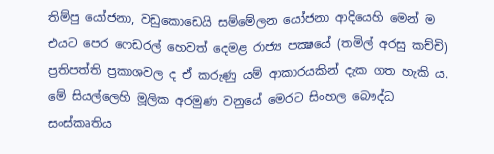තිම්පු යෝජනා, වඩුකොඩෙයි සම්මේලන යෝජනා ආදියෙහි මෙන් ම එයට පෙර ෆෙඩරල් හෙවත් දෙමළ රාජ්‍ය පක්‍ෂයේ (තමිල් අරසු කච්චි) ප්‍රතිපත්ති ප්‍රකාශවල ද ඒ කරුණු යම් ආකාරයකින් දැක ගත හැකි ය. මේ සියල්ලෙහි මූලික අරමුණ වනුයේ මෙරට සිංහල බෞද්ධ සංස්කෘතිය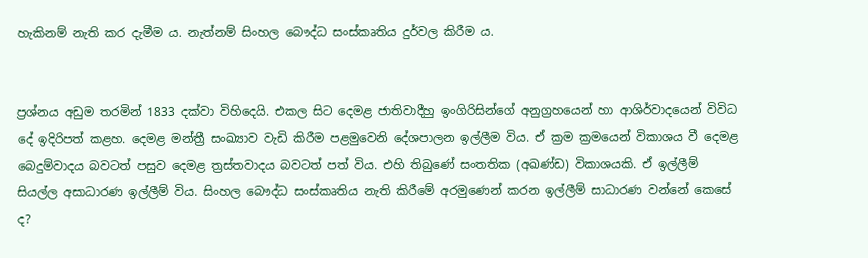හැකිනම් නැති කර දැමීම ය. නැත්නම් සිංහල බෞද්ධ සංස්කෘතිය දුර්වල කිරීම ය.


ප්‍රශ්නය අඩුම තරමින් 1833 දක්වා විහිදෙයි. එකල සිට දෙමළ ජාතිවාදීහු ඉංගිරිසින්ගේ අනුග්‍රහයෙන් හා ආශිර්වාදයෙන් විවිධ දේ ඉදිරිපත් කළහ. දෙමළ මන්ත්‍රී සංඛ්‍යාව වැඩි කිරීම පළමුවෙනි දේශපාලන ඉල්ලීම විය. ඒ ක්‍රම ක්‍රමයෙන් විකාශය වී දෙමළ බෙදුම්වාදය බවටත් පසුව දෙමළ ත්‍රස්තවාදය බවටත් පත් විය. එහි තිබුණේ සංතතික (අඛණ්ඩ) විකාශයකි. ඒ ඉල්ලීම් සියල්ල අසාධාරණ ඉල්ලීම් විය. සිංහල බෞද්ධ සංස්කෘතිය නැති කිරීමේ අරමුණෙන් කරන ඉල්ලීම් සාධාරණ වන්නේ කෙසේ ද?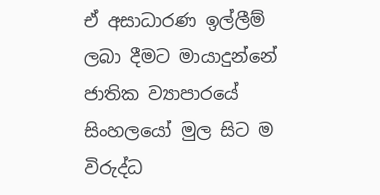ඒ අසාධාරණ ඉල්ලීම් ලබා දීමට මායාදුන්නේ ජාතික ව්‍යාපාරයේ සිංහලයෝ මුල සිට ම විරුද්ධ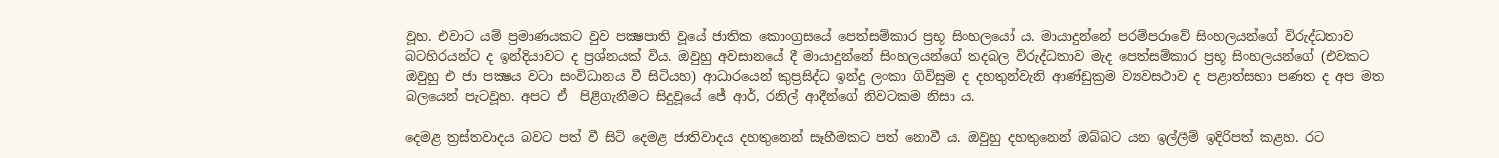වූහ. එවාට යම් ප්‍රමාණයකට වුව පක්‍ෂපාති වූයේ ජාතික කොංග්‍රසයේ පෙත්සම්කාර ප්‍රභූ සිංහලයෝ ය. මායාදුන්නේ පරම්පරාවේ සිංහලයන්ගේ විරුද්ධතාව බටහිරයන්ට ද ඉන්දියාවට ද ප්‍රශ්නයක් විය. ඔවුහු අවසානයේ දී මායාදුන්නේ සිංහලයන්ගේ තදබල විරුද්ධතාව මැද පෙත්සම්කාර ප්‍රභූ සිංහලයන්ගේ (එවකට ඔවුහු එ ජා පක්‍ෂය වටා සංවිධානය වී සිටියහ) ආධාරයෙන් කුප්‍රසිද්ධ ඉන්දු ලංකා ගිවිසුම ද දහතුන්වැනි ආණ්ඩුක්‍රම ව්‍යවසථාව ද පළාත්සභා පණත ද අප මත බලයෙන් පැටවූහ. අපට ඒ  පිළිගැනීමට සිදුවූයේ ජේ ආර්, රනිල් ආදීන්ගේ නිවටකම නිසා ය.

දෙමළ ත්‍රස්තවාදය බවට පත් වී සිටි දෙමළ ජාතිවාදය දහතුනෙන් සෑහීමකට පත් නොවී ය. ඔවුහු දහතුනෙන් ඔබ්බට යන ඉල්ලීම් ඉදිරිපත් කළහ. රට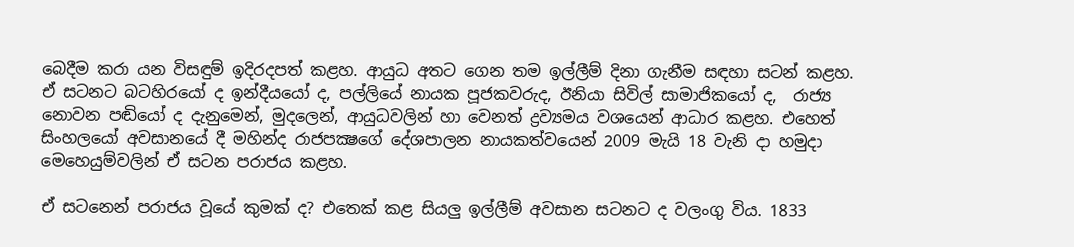බෙදීම කරා යන විසඳුම් ඉදිරදපත් කළහ. ආයුධ අතට ගෙන තම ඉල්ලීම් දිනා ගැනීම සඳහා සටන් කළහ. ඒ සටනට බටහිරයෝ ද ඉන්දීයයෝ ද, පල්ලියේ නායක පූජකවරුද, ඊනියා සිවිල් සාමාජිකයෝ ද,  රාජ්‍ය නොවන පඬියෝ ද දැනුමෙන්, මුදලෙන්, ආයුධවලින් හා වෙනත් ද්‍රව්‍යමය වශයෙන් ආධාර කළහ. එහෙත් සිංහලයෝ අවසානයේ දී මහින්ද රාජපක්‍ෂගේ දේශපාලන නායකත්වයෙන් 2009 මැයි 18 වැනි දා හමුදා මෙහෙයුම්වලින් ඒ සටන පරාජය කළහ.

ඒ සටනෙන් පරාජය වූයේ කුමක් ද? එතෙක් කළ සියලු ඉල්ලීම් අවසාන සටනට ද වලංගු විය. 1833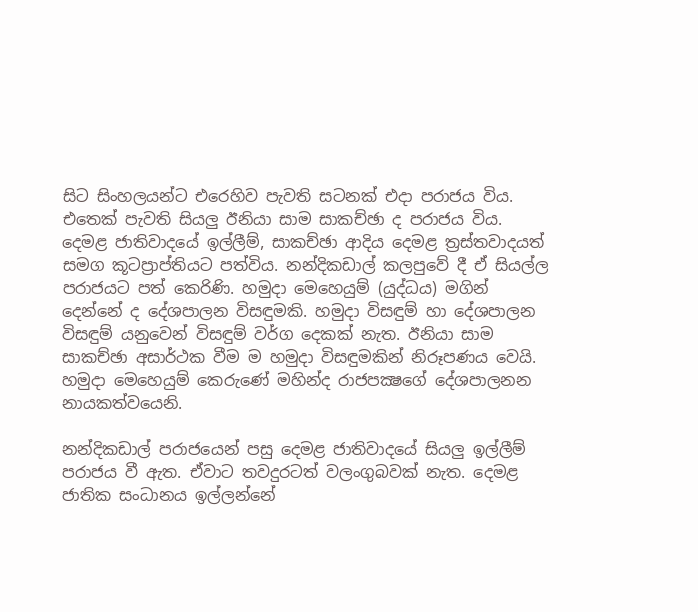සිට සිංහලයන්ට එරෙහිව පැවති සටනක් එදා පරාජය විය. එතෙක් පැවති සියලු ඊනියා සාම සාකච්ඡා ද පරාජය විය. දෙමළ ජාතිවාදයේ ඉල්ලීම්, සාකච්ඡා ආදිය දෙමළ ත්‍රස්තවාදයත් සමග කූටප්‍රාප්තියට පත්විය. නන්දිකඩාල් කලපුවේ දී ඒ සියල්ල පරාජයට පත් කෙරිණි. හමුදා මෙහෙයුම් (යුද්ධය) මගින් දෙන්නේ ද දේශපාලන විසඳුමකි. හමුදා විසඳුම් හා දේශපාලන විසඳුම් යනුවෙන් විසඳුම් වර්ග දෙකක් නැත. ඊනියා සාම සාකච්ඡා අසාර්ථක වීම ම හමුදා විසඳුමකින් නිරූපණය වෙයි. හමුදා මෙහෙයුම් කෙරුණේ මහින්ද රාජපක්‍ෂගේ දේශපාලනන නායකත්වයෙනි.

නන්දිකඩාල් පරාජයෙන් පසු දෙමළ ජාතිවාදයේ සියලු ඉල්ලීම් පරාජය වී ඇත. ඒවාට තවදුරටත් වලංගුබවක් නැත. දෙමළ ජාතික සංධානය ඉල්ලන්නේ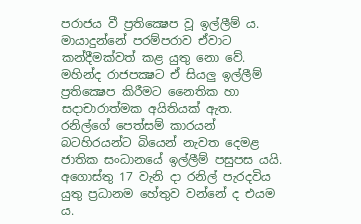පරාජය වී ප්‍රතික්‍ෂෙප වූ ඉල්ලීම් ය. මායාදුන්නේ පරම්පරාව ඒවාට කන්දීමක්වත් කළ යුතු නො වේ. මහින්ද රාජපක්‍ෂට ඒ සියලු ඉල්ලීම් ප්‍රතික්‍ෂෙප කිරීමට නෛතික හා සදාචාරාත්මක අයිතියක් ඇත. රනිල්ගේ පෙත්සම් කාරයන් බටහිරයන්ට බියෙන් නැවත දෙමළ ජාතික සංධානයේ ඉල්ලීම් පසුපස යයි. අගොස්තු 17 වැනි දා රනිල් පැරදවිය යුතු ප්‍රධානම හේතුව වන්නේ ද එයම ය.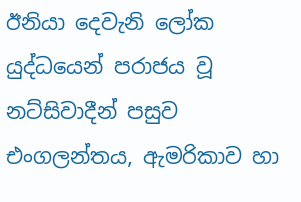ඊනියා දෙවැනි ලෝක යුද්ධයෙන් පරාජය වූ නට්සිවාදීන් පසුව එංගලන්තය, ඇමරිකාව හා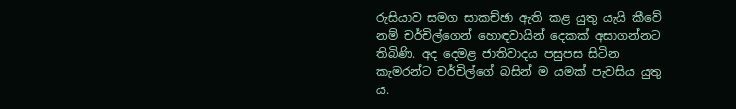රුසියාව සමග සාකච්ඡා ඇති කළ යුතු යැයි කීවේ නම් චර්චිල්ගෙන් හොඳවායින් දෙකක් අසාගන්නට තිබිණි. අද දෙමළ ජාතිවාදය පසුපස සිටින කැමරන්ට චර්චිල්ගේ බසින් ම යමක් පැවසිය යුතු ය.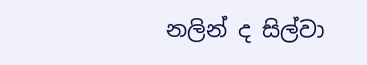නලින් ද සිල්වා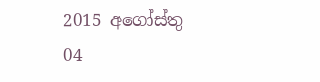2015 අගෝස්තු 04